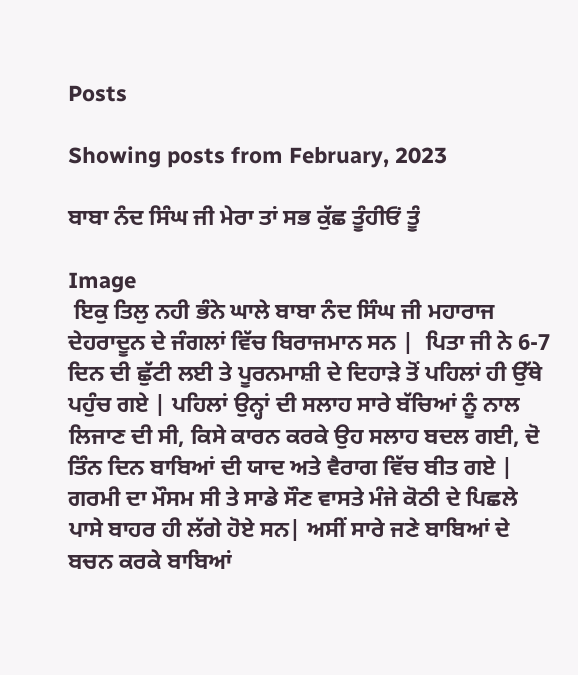Posts

Showing posts from February, 2023

ਬਾਬਾ ਨੰਦ ਸਿੰਘ ਜੀ ਮੇਰਾ ਤਾਂ ਸਭ ਕੁੱਛ ਤੂੰਹੀਓਂ ਤੂੰ

Image
 ਇਕੁ ਤਿਲੁ ਨਹੀ ਭੰਨੇ ਘਾਲੇ ਬਾਬਾ ਨੰਦ ਸਿੰਘ ਜੀ ਮਹਾਰਾਜ ਦੇਹਰਾਦੂਨ ਦੇ ਜੰਗਲਾਂ ਵਿੱਚ ਬਿਰਾਜਮਾਨ ਸਨ |  ਪਿਤਾ ਜੀ ਨੇ 6-7 ਦਿਨ ਦੀ ਛੁੱਟੀ ਲਈ ਤੇ ਪੂਰਨਮਾਸ਼ੀ ਦੇ ਦਿਹਾੜੇ ਤੋਂ ਪਹਿਲਾਂ ਹੀ ਉੱਥੇ ਪਹੁੰਚ ਗਏ | ਪਹਿਲਾਂ ਉਨ੍ਹਾਂ ਦੀ ਸਲਾਹ ਸਾਰੇ ਬੱਚਿਆਂ ਨੂੰ ਨਾਲ ਲਿਜਾਣ ਦੀ ਸੀ, ਕਿਸੇ ਕਾਰਨ ਕਰਕੇ ਉਹ ਸਲਾਹ ਬਦਲ ਗਈ, ਦੋ ਤਿੰਨ ਦਿਨ ਬਾਬਿਆਂ ਦੀ ਯਾਦ ਅਤੇ ਵੈਰਾਗ ਵਿੱਚ ਬੀਤ ਗਏ | ਗਰਮੀ ਦਾ ਮੌਸਮ ਸੀ ਤੇ ਸਾਡੇ ਸੌਣ ਵਾਸਤੇ ਮੰਜੇ ਕੋਠੀ ਦੇ ਪਿਛਲੇ ਪਾਸੇ ਬਾਹਰ ਹੀ ਲੱਗੇ ਹੋਏ ਸਨ| ਅਸੀਂ ਸਾਰੇ ਜਣੇ ਬਾਬਿਆਂ ਦੇ ਬਚਨ ਕਰਕੇ ਬਾਬਿਆਂ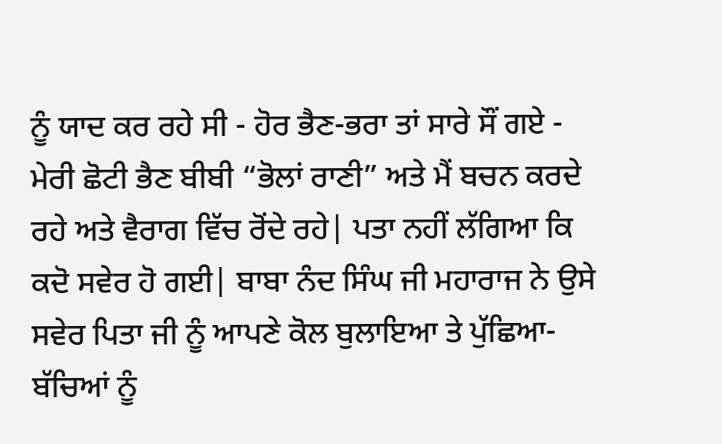ਨੂੰ ਯਾਦ ਕਰ ਰਹੇ ਸੀ - ਹੋਰ ਭੈਣ-ਭਰਾ ਤਾਂ ਸਾਰੇ ਸੌਂ ਗਏ - ਮੇਰੀ ਛੋਟੀ ਭੈਣ ਬੀਬੀ “ਭੋਲਾਂ ਰਾਣੀ” ਅਤੇ ਮੈਂ ਬਚਨ ਕਰਦੇ ਰਹੇ ਅਤੇ ਵੈਰਾਗ ਵਿੱਚ ਰੋਂਦੇ ਰਹੇ| ਪਤਾ ਨਹੀਂ ਲੱਗਿਆ ਕਿ ਕਦੋ ਸਵੇਰ ਹੋ ਗਈ| ਬਾਬਾ ਨੰਦ ਸਿੰਘ ਜੀ ਮਹਾਰਾਜ ਨੇ ਉਸੇ ਸਵੇਰ ਪਿਤਾ ਜੀ ਨੂੰ ਆਪਣੇ ਕੋਲ ਬੁਲਾਇਆ ਤੇ ਪੁੱਛਿਆ-  ਬੱਚਿਆਂ ਨੂੰ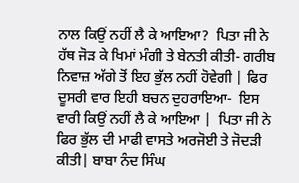ਨਾਲ ਕਿਉਂ ਨਹੀਂ ਲੈ ਕੇ ਆਇਆ?  ਪਿਤਾ ਜੀ ਨੇ ਹੱਥ ਜੋੜ ਕੇ ਖਿਮਾਂ ਮੰਗੀ ਤੇ ਬੇਨਤੀ ਕੀਤੀ- ਗਰੀਬ ਨਿਵਾਜ਼ ਅੱਗੇ ਤੋਂ ਇਹ ਭੁੱਲ ਨਹੀਂ ਹੋਵੇਗੀ | ਫਿਰ ਦੂਸਰੀ ਵਾਰ ਇਹੀ ਬਚਨ ਦੁਹਰਾਇਆ-  ਇਸ ਵਾਰੀ ਕਿਉਂ ਨਹੀਂ ਲੈ ਕੇ ਆਇਆ |  ਪਿਤਾ ਜੀ ਨੇ ਫਿਰ ਭੁੱਲ ਦੀ ਮਾਫੀ ਵਾਸਤੇ ਅਰਜੋਈ ਤੇ ਜੋਦੜੀ ਕੀਤੀ| ਬਾਬਾ ਨੰਦ ਸਿੰਘ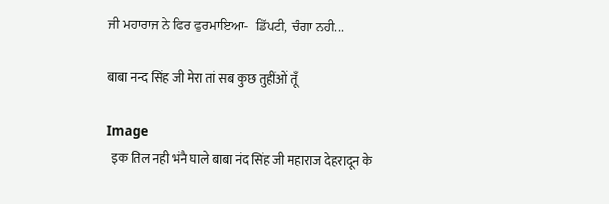ਜੀ ਮਹਾਰਾਜ ਨੇ ਫਿਰ ਫੁਰਮਾਇਆ-  ਡਿੱਪਟੀ, ਚੰਗਾ ਨਹੀ...

बाबा नन्द सिंह जी मेरा तां सब कुछ तुहींओं तूँ

Image
  इक तिल नही भंनै घाले बाबा नंद सिंह जी महाराज देहरादून के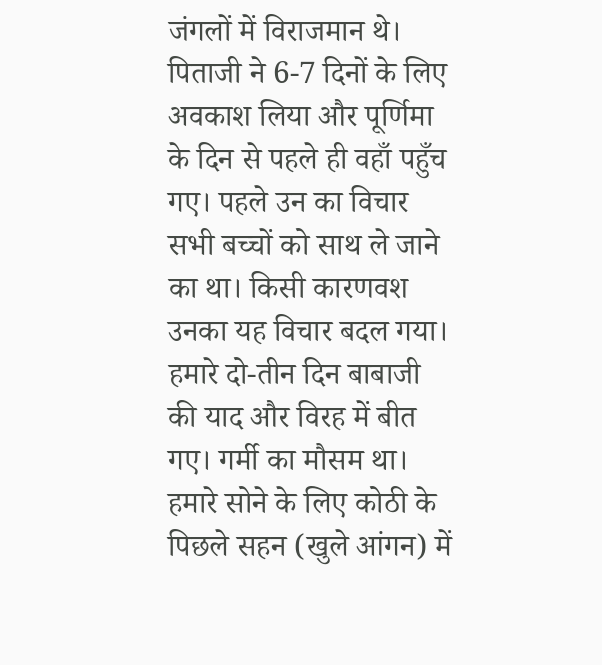जंगलों में विराजमान थे। पिताजी ने 6-7 दिनों के लिए अवकाश लिया और पूर्णिमा के दिन से पहले ही वहाँ पहुँच गए। पहले उन का विचार सभी बच्चों को साथ ले जाने का था। किसी कारणवश उनका यह विचार बदल गया। हमारे दो-तीन दिन बाबाजी की याद और विरह में बीत गए। गर्मी का मौसम था। हमारे सोने के लिए कोठी के पिछले सहन (खुले आंगन) में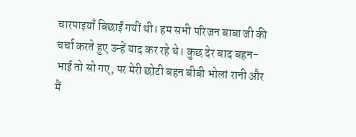चारपाइयाँ बिछाईं गयीं थी। हम सभी परिजन बाबा जी की चर्चा करते हुए उन्हें याद कर रहे थे। कुछ देर बाद बहन-भाई तो सो गए, पर मेरी छोटी बहन बीबी भोलां रानी और मैं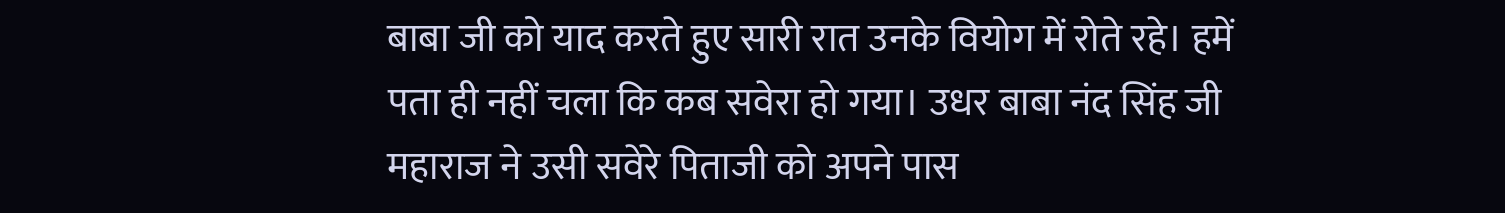बाबा जी को याद करते हुए सारी रात उनके वियोग में रोते रहे। हमें पता ही नहीं चला कि कब सवेरा हो गया। उधर बाबा नंद सिंह जी महाराज ने उसी सवेरे पिताजी को अपने पास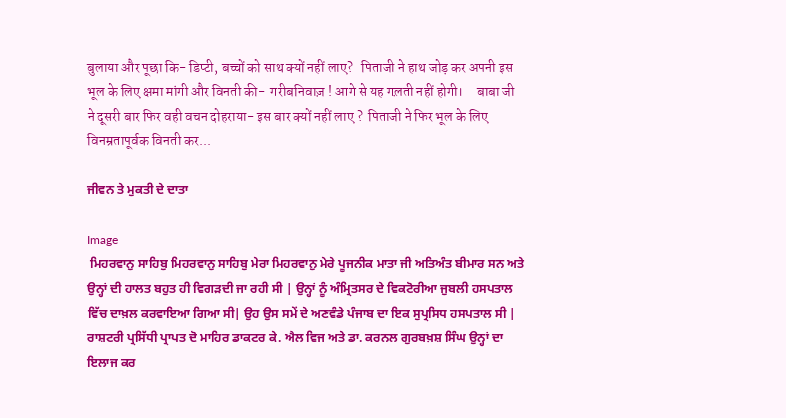बुलाया और पूछा कि- डिप्टी, बच्चों को साथ क्यों नहीं लाए?   पिताजी ने हाथ जोड़ कर अपनी इस भूल के लिए क्षमा मांगी और विनती की-  गरीबनिवाज़ ! आगे से यह गल़ती नहीं होगी।     बाबा जी ने दूसरी बार फिर वही वचन दोहराया- इस बार क्यों नहीं लाए ?  पिताजी ने फिर भूल के लिए विनम्रतापूर्वक विनती कर...

ਜੀਵਨ ਤੇ ਮੁਕਤੀ ਦੇ ਦਾਤਾ

Image
 ਮਿਹਰਵਾਨੁ ਸਾਹਿਬੁ ਮਿਹਰਵਾਨੁ ਸਾਹਿਬੁ ਮੇਰਾ ਮਿਹਰਵਾਨੁ ਮੇਰੇ ਪੂਜਨੀਕ ਮਾਤਾ ਜੀ ਅਤਿਅੰਤ ਬੀਮਾਰ ਸਨ ਅਤੇ ਉਨ੍ਹਾਂ ਦੀ ਹਾਲਤ ਬਹੁਤ ਹੀ ਵਿਗੜਦੀ ਜਾ ਰਹੀ ਸੀ | ਉਨ੍ਹਾਂ ਨੂੰ ਅੰਮ੍ਰਿਤਸਰ ਦੇ ਵਿਕਟੋਰੀਆ ਜੁਬਲੀ ਹਸਪਤਾਲ ਵਿੱਚ ਦਾਖ਼ਲ ਕਰਵਾਇਆ ਗਿਆ ਸੀ| ਉਹ ਉਸ ਸਮੇਂ ਦੇ ਅਣਵੰਡੇ ਪੰਜਾਬ ਦਾ ਇਕ ਸੁਪ੍ਰਸਿਧ ਹਸਪਤਾਲ ਸੀ | ਰਾਸ਼ਟਰੀ ਪ੍ਰਸਿੱਧੀ ਪ੍ਰਾਪਤ ਦੋ ਮਾਹਿਰ ਡਾਕਟਰ ਕੇ. ਐਲ ਵਿਜ ਅਤੇ ਡਾ. ਕਰਨਲ ਗੁਰਬਖ਼ਸ਼ ਸਿੰਘ ਉਨ੍ਹਾਂ ਦਾ ਇਲਾਜ ਕਰ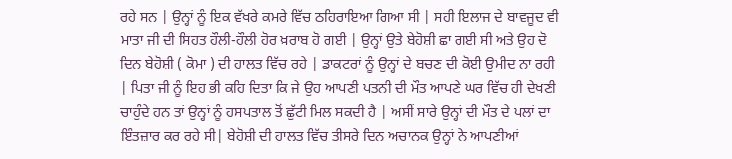ਰਹੇ ਸਨ | ਉਨ੍ਹਾਂ ਨੂੰ ਇਕ ਵੱਖਰੇ ਕਮਰੇ ਵਿੱਚ ਠਹਿਰਾਇਆ ਗਿਆ ਸੀ | ਸਹੀ ਇਲਾਜ ਦੇ ਬਾਵਜੂਦ ਵੀ ਮਾਤਾ ਜੀ ਦੀ ਸਿਹਤ ਹੌਲੀ-ਹੌਲੀ ਹੋਰ ਖ਼ਰਾਬ ਹੋ ਗਈ | ਉਨ੍ਹਾਂ ਉਤੇ ਬੇਹੋਸ਼ੀ ਛਾ ਗਈ ਸੀ ਅਤੇ ਉਹ ਦੋ ਦਿਨ ਬੇਹੋਸ਼ੀ ( ਕੋਮਾ ) ਦੀ ਹਾਲਤ ਵਿੱਚ ਰਹੇ | ਡਾਕਟਰਾਂ ਨੂੰ ਉਨ੍ਹਾਂ ਦੇ ਬਚਣ ਦੀ ਕੋਈ ਉਮੀਦ ਨਾ ਰਹੀ | ਪਿਤਾ ਜੀ ਨੂੰ ਇਹ ਭੀ ਕਹਿ ਦਿਤਾ ਕਿ ਜੇ ਉਹ ਆਪਣੀ ਪਤਨੀ ਦੀ ਮੌਤ ਆਪਣੇ ਘਰ ਵਿੱਚ ਹੀ ਦੇਖਣੀ ਚਾਹੁੰਦੇ ਹਨ ਤਾਂ ਉਨ੍ਹਾਂ ਨੂੰ ਹਸਪਤਾਲ ਤੋਂ ਛੁੱਟੀ ਮਿਲ ਸਕਦੀ ਹੈ | ਅਸੀਂ ਸਾਰੇ ਉਨ੍ਹਾਂ ਦੀ ਮੌਤ ਦੇ ਪਲਾਂ ਦਾ ਇੰਤਜ਼ਾਰ ਕਰ ਰਹੇ ਸੀ| ਬੇਹੋਸ਼ੀ ਦੀ ਹਾਲਤ ਵਿੱਚ ਤੀਸਰੇ ਦਿਨ ਅਚਾਨਕ ਉਨ੍ਹਾਂ ਨੇ ਆਪਣੀਆਂ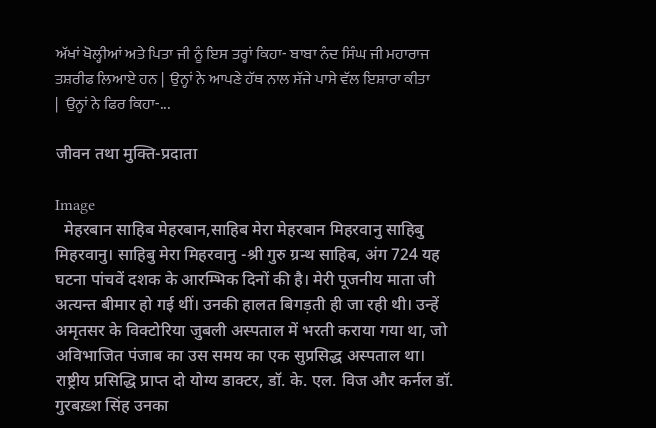ਅੱਖਾਂ ਖੋਲ੍ਹੀਆਂ ਅਤੇ ਪਿਤਾ ਜੀ ਨੂੰ ਇਸ ਤਰ੍ਹਾਂ ਕਿਹਾ- ਬਾਬਾ ਨੰਦ ਸਿੰਘ ਜੀ ਮਹਾਰਾਜ ਤਸ਼ਰੀਫ ਲਿਆਏ ਹਨ |  ਉਨ੍ਹਾਂ ਨੇ ਆਪਣੇ ਹੱਥ ਨਾਲ ਸੱਜੇ ਪਾਸੇ ਵੱਲ ਇਸ਼ਾਰਾ ਕੀਤਾ |  ਉਨ੍ਹਾਂ ਨੇ ਫਿਰ ਕਿਹਾ-...

जीवन तथा मुक्ति-प्रदाता

Image
  मेहरबान साहिब मेहरबान,साहिब मेरा मेहरबान मिहरवानु साहिबु मिहरवानु। साहिबु मेरा मिहरवानु -श्री गुरु ग्रन्थ साहिब, अंग 724 यह घटना पांचवें दशक के आरम्भिक दिनों की है। मेरी पूजनीय माता जी अत्यन्त बीमार हो गई थीं। उनकी हालत बिगड़ती ही जा रही थी। उन्हें अमृतसर के विक्टोरिया जुबली अस्पताल में भरती कराया गया था, जो अविभाजित पंजाब का उस समय का एक सुप्रसिद्ध अस्पताल था। राष्ट्रीय प्रसिद्धि प्राप्त दो योग्य डाक्टर, डॉ. के. एल. विज और कर्नल डॉ. गुरबख़्श सिंह उनका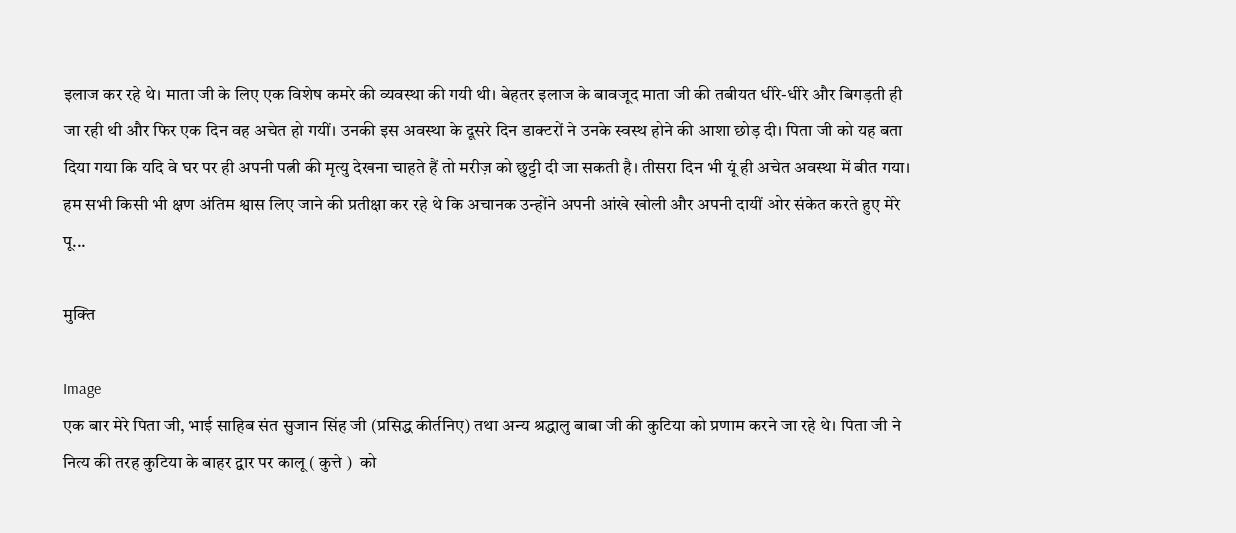इलाज कर रहे थे। माता जी के लिए एक विशेष कमरे की व्यवस्था की गयी थी। बेहतर इलाज के बावजूद माता जी की तबीयत धीरे-धीरे और बिगड़ती ही जा रही थी और फिर एक दिन वह अचेत हो गयीं। उनकी इस अवस्था के दूसरे दिन डाक्टरों ने उनके स्वस्थ होने की आशा छोड़ दी। पिता जी को यह बता दिया गया कि यदि वे घर पर ही अपनी पत्नी की मृत्यु देखना चाहते हैं तो मरीज़ को छुट्टी दी जा सकती है। तीसरा दिन भी यूं ही अचेत अवस्था में बीत गया। हम सभी किसी भी क्षण अंतिम श्वास लिए जाने की प्रतीक्षा कर रहे थे कि अचानक उन्होंने अपनी आंखे खोली और अपनी दायीं ओर संकेत करते हुए मेरे पू...

मुक्ति

Image
एक बार मेरे पिता जी, भाई साहिब संत सुजान सिंह जी (प्रसिद्ध कीर्तनिए) तथा अन्य श्रद्धालु बाबा जी की कुटिया को प्रणाम करने जा रहे थे। पिता जी ने नित्य की तरह कुटिया के बाहर द्वार पर कालू ( कुत्ते )  को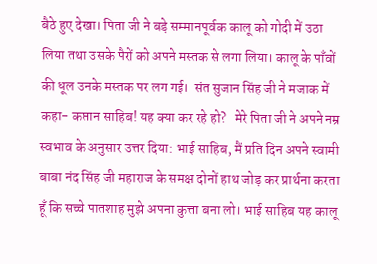बैठे हुए देखा। पिता जी ने बड़े सम्मानपूर्वक कालू को गोदी में उठा लिया तथा उसके पैरों को अपने मस्तक से लगा लिया। कालू के पाँवों की धूल उनके मस्तक पर लग गई।  संत सुजान सिंह जी ने मजाक में कहा- कप्तान साहिब! यह क्या कर रहे हो?   मेरे पिता जी ने अपने नम्र स्वभाव के अनुसार उत्तर दिया: भाई साहिब, मैं प्रति दिन अपने स्वामी बाबा नंद सिंह जी महाराज के समक्ष दोनों हाथ जोड़ कर प्रार्थना करता हूँ कि सच्चे पातशाह मुझे अपना कुत्ता बना लो। भाई साहिब यह कालू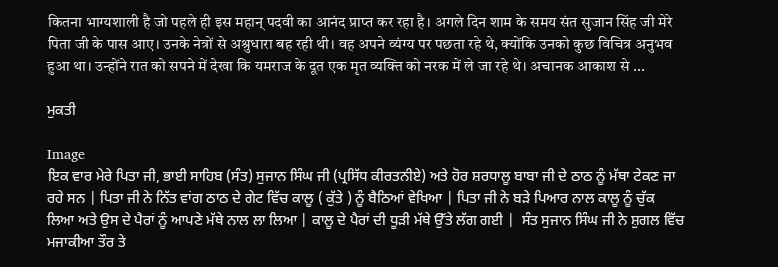कितना भाग्यशाली है जो पहले ही इस महान् पदवी का आनंद प्राप्त कर रहा है। अगले दिन शाम के समय संत सुजान सिंह जी मेरे पिता जी के पास आए। उनके नेत्रों से अश्रुधारा बह रही थी। वह अपने व्यंग्य पर पछता रहे थे, क्योंकि उनको कुछ विचित्र अनुभव हुआ था। उन्होंने रात को सपने में देखा कि यमराज के दूत एक मृत व्यक्ति को नरक में ले जा रहे थे। अचानक आकाश से ...

ਮੁਕਤੀ

Image
ਇਕ ਵਾਰ ਮੇਰੇ ਪਿਤਾ ਜੀ, ਭਾਈ ਸਾਹਿਬ (ਸੰਤ) ਸੁਜਾਨ ਸਿੰਘ ਜੀ (ਪ੍ਰਸਿੱਧ ਕੀਰਤਨੀਏ) ਅਤੇ ਹੋਰ ਸ਼ਰਧਾਲੂ ਬਾਬਾ ਜੀ ਦੇ ਠਾਠ ਨੂੰ ਮੱਥਾ ਟੇਕਣ ਜਾ ਰਹੇ ਸਨ | ਪਿਤਾ ਜੀ ਨੇ ਨਿੱਤ ਵਾਂਗ ਠਾਠ ਦੇ ਗੇਟ ਵਿੱਚ ਕਾਲੂ ( ਕੁੱਤੇ ) ਨੂੰ ਬੈਠਿਆਂ ਵੇਖਿਆ | ਪਿਤਾ ਜੀ ਨੇ ਬੜੇ ਪਿਆਰ ਨਾਲ ਕਾਲੂ ਨੂੰ ਚੁੱਕ ਲਿਆ ਅਤੇ ਉਸ ਦੇ ਪੈਰਾਂ ਨੂੰ ਆਪਣੇ ਮੱਥੇ ਨਾਲ ਲਾ ਲਿਆ | ਕਾਲੂ ਦੇ ਪੈਰਾਂ ਦੀ ਧੂੜੀ ਮੱਥੇ ਉੱਤੇ ਲੱਗ ਗਈ |  ਸੰਤ ਸੁਜਾਨ ਸਿੰਘ ਜੀ ਨੇ ਸ਼ੁਗਲ ਵਿੱਚ ਮਜਾਕੀਆ ਤੌਰ ਤੇ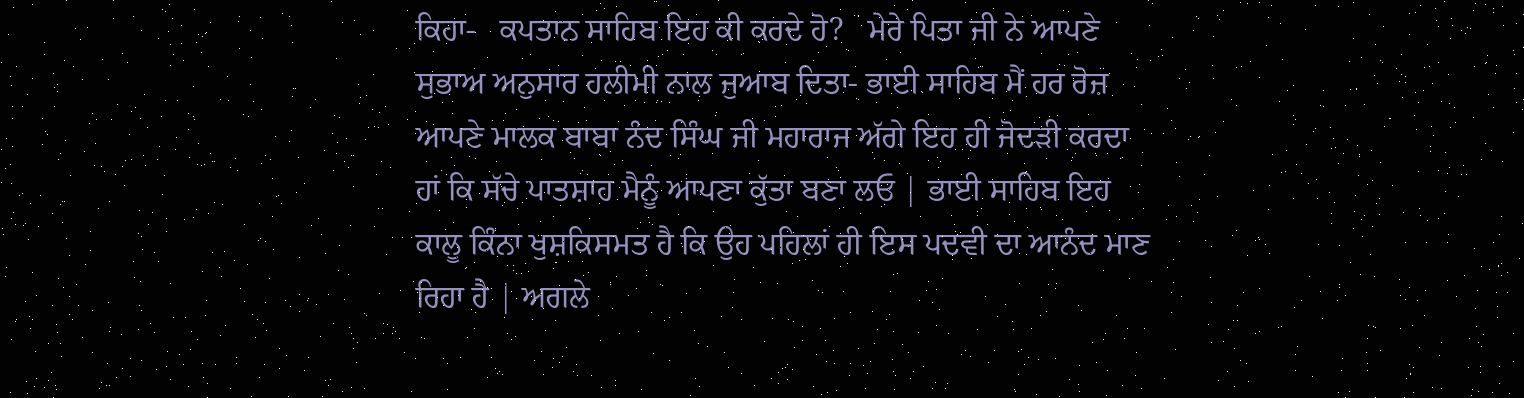ਕਿਹਾ-   ਕਪਤਾਨ ਸਾਹਿਬ ਇਹ ਕੀ ਕਰਦੇ ਹੋ?   ਮੇਰੇ ਪਿਤਾ ਜੀ ਨੇ ਆਪਣੇ ਸੁਭਾਅ ਅਨੁਸਾਰ ਹਲੀਮੀ ਨਾਲ ਜੁਆਬ ਦਿਤਾ- ਭਾਈ ਸਾਹਿਬ ਮੈਂ ਹਰ ਰੋਜ਼ ਆਪਣੇ ਮਾਲਕ ਬਾਬਾ ਨੰਦ ਸਿੰਘ ਜੀ ਮਹਾਰਾਜ ਅੱਗੇ ਇਹ ਹੀ ਜੋਦੜੀ ਕਰਦਾ ਹਾਂ ਕਿ ਸੱਚੇ ਪਾਤਸ਼ਾਹ ਮੈਨੂੰ ਆਪਣਾ ਕੁੱਤਾ ਬਣਾ ਲਓ | ਭਾਈ ਸਾਹਿਬ ਇਹ ਕਾਲੂ ਕਿੰਨਾ ਖੁਸ਼ਕਿਸਮਤ ਹੈ ਕਿ ਉਹ ਪਹਿਲਾਂ ਹੀ ਇਸ ਪਦਵੀ ਦਾ ਆਨੰਦ ਮਾਣ ਰਿਹਾ ਹੈ | ਅਗਲੇ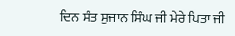ਦਿਨ ਸੰਤ ਸੁਜਾਨ ਸਿੰਘ ਜੀ ਮੇਰੇ ਪਿਤਾ ਜੀ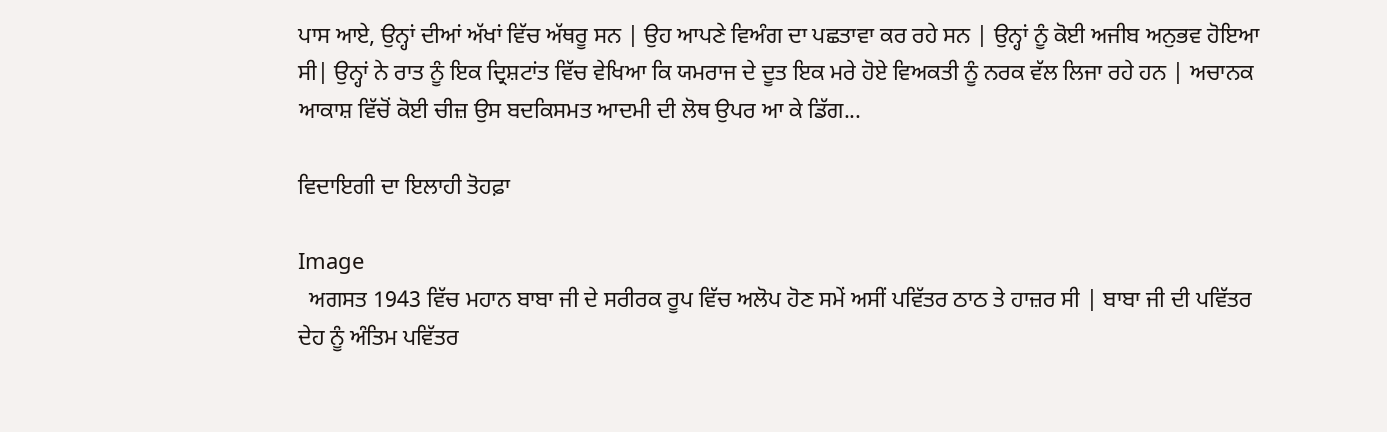ਪਾਸ ਆਏ, ਉਨ੍ਹਾਂ ਦੀਆਂ ਅੱਖਾਂ ਵਿੱਚ ਅੱਥਰੂ ਸਨ | ਉਹ ਆਪਣੇ ਵਿਅੰਗ ਦਾ ਪਛਤਾਵਾ ਕਰ ਰਹੇ ਸਨ | ਉਨ੍ਹਾਂ ਨੂੰ ਕੋਈ ਅਜੀਬ ਅਨੁਭਵ ਹੋਇਆ ਸੀ| ਉਨ੍ਹਾਂ ਨੇ ਰਾਤ ਨੂੰ ਇਕ ਦ੍ਰਿਸ਼ਟਾਂਤ ਵਿੱਚ ਵੇਖਿਆ ਕਿ ਯਮਰਾਜ ਦੇ ਦੂਤ ਇਕ ਮਰੇ ਹੋਏ ਵਿਅਕਤੀ ਨੂੰ ਨਰਕ ਵੱਲ ਲਿਜਾ ਰਹੇ ਹਨ | ਅਚਾਨਕ ਆਕਾਸ਼ ਵਿੱਚੋਂ ਕੋਈ ਚੀਜ਼ ਉਸ ਬਦਕਿਸਮਤ ਆਦਮੀ ਦੀ ਲੋਥ ਉਪਰ ਆ ਕੇ ਡਿੱਗ...

ਵਿਦਾਇਗੀ ਦਾ ਇਲਾਹੀ ਤੋਹਫ਼ਾ

Image
  ਅਗਸਤ 1943 ਵਿੱਚ ਮਹਾਨ ਬਾਬਾ ਜੀ ਦੇ ਸਰੀਰਕ ਰੂਪ ਵਿੱਚ ਅਲੋਪ ਹੋਣ ਸਮੇਂ ਅਸੀਂ ਪਵਿੱਤਰ ਠਾਠ ਤੇ ਹਾਜ਼ਰ ਸੀ | ਬਾਬਾ ਜੀ ਦੀ ਪਵਿੱਤਰ ਦੇਹ ਨੂੰ ਅੰਤਿਮ ਪਵਿੱਤਰ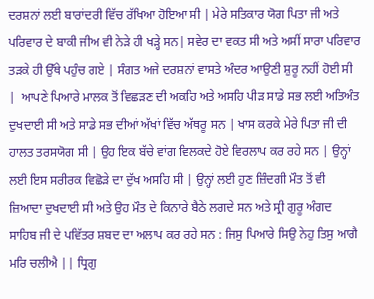ਦਰਸ਼ਨਾਂ ਲਈ ਬਾਰਾਂਦਰੀ ਵਿੱਚ ਰੱਖਿਆ ਹੋਇਆ ਸੀ | ਮੇਰੇ ਸਤਿਕਾਰ ਯੋਗ ਪਿਤਾ ਜੀ ਅਤੇ ਪਰਿਵਾਰ ਦੇ ਬਾਕੀ ਜੀਅ ਵੀ ਨੇੜੇ ਹੀ ਖੜ੍ਹੇ ਸਨ| ਸਵੇਰ ਦਾ ਵਕਤ ਸੀ ਅਤੇ ਅਸੀਂ ਸਾਰਾ ਪਰਿਵਾਰ ਤੜਕੇ ਹੀ ਉੱਥੇ ਪਹੁੰਚ ਗਏ | ਸੰਗਤ ਅਜੇ ਦਰਸ਼ਨਾਂ ਵਾਸਤੇ ਅੰਦਰ ਆਉਣੀ ਸ਼ੁਰੂ ਨਹੀਂ ਹੋਈ ਸੀ |  ਆਪਣੇ ਪਿਆਰੇ ਮਾਲਕ ਤੋਂ ਵਿਛੜਣ ਦੀ ਅਕਹਿ ਅਤੇ ਅਸਹਿ ਪੀੜ ਸਾਡੇ ਸਭ ਲਈ ਅਤਿਅੰਤ ਦੁਖਦਾਈ ਸੀ ਅਤੇ ਸਾਡੇ ਸਭ ਦੀਆਂ ਅੱਖਾਂ ਵਿੱਚ ਅੱਥਰੂ ਸਨ | ਖਾਸ ਕਰਕੇ ਮੇਰੇ ਪਿਤਾ ਜੀ ਦੀ ਹਾਲਤ ਤਰਸਯੋਗ ਸੀ | ਉਹ ਇਕ ਬੱਚੇ ਵਾਂਗ ਵਿਲਕਦੇ ਹੋਏ ਵਿਰਲਾਪ ਕਰ ਰਹੇ ਸਨ | ਉਨ੍ਹਾਂ ਲਈ ਇਸ ਸਰੀਰਕ ਵਿਛੋੜੇ ਦਾ ਦੁੱਖ ਅਸਹਿ ਸੀ | ਉਨ੍ਹਾਂ ਲਈ ਹੁਣ ਜ਼ਿੰਦਗੀ ਮੌਤ ਤੋਂ ਵੀ ਜ਼ਿਆਦਾ ਦੁਖਦਾਈ ਸੀ ਅਤੇ ਉਹ ਮੌਤ ਦੇ ਕਿਨਾਰੇ ਬੈਠੇ ਲਗਦੇ ਸਨ ਅਤੇ ਸ੍ਰੀ ਗੁਰੂ ਅੰਗਦ ਸਾਹਿਬ ਜੀ ਦੇ ਪਵਿੱਤਰ ਸ਼ਬਦ ਦਾ ਅਲਾਪ ਕਰ ਰਹੇ ਸਨ : ਜਿਸੁ ਪਿਆਰੇ ਸਿਉ ਨੇਹੁ ਤਿਸੁ ਆਗੈ ਮਰਿ ਚਲੀਐ || ਧ੍ਰਿਗੁ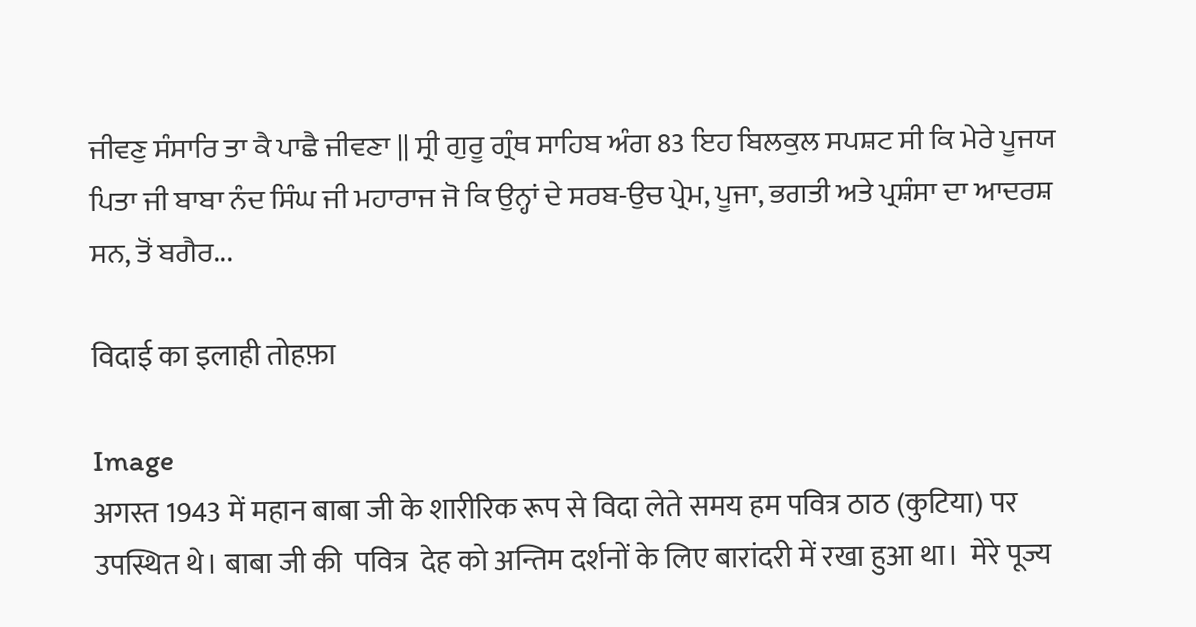ਜੀਵਣੁ ਸੰਸਾਰਿ ਤਾ ਕੈ ਪਾਛੈ ਜੀਵਣਾ || ਸ੍ਰੀ ਗੁਰੂ ਗ੍ਰੰਥ ਸਾਹਿਬ ਅੰਗ 83 ਇਹ ਬਿਲਕੁਲ ਸਪਸ਼ਟ ਸੀ ਕਿ ਮੇਰੇ ਪੂਜਯ ਪਿਤਾ ਜੀ ਬਾਬਾ ਨੰਦ ਸਿੰਘ ਜੀ ਮਹਾਰਾਜ ਜੋ ਕਿ ਉਨ੍ਹਾਂ ਦੇ ਸਰਬ-ਉਚ ਪ੍ਰੇਮ, ਪੂਜਾ, ਭਗਤੀ ਅਤੇ ਪ੍ਰਸ਼ੰਸਾ ਦਾ ਆਦਰਸ਼ ਸਨ, ਤੋਂ ਬਗੈਰ...

विदाई का इलाही तोहफ़ा

Image
अगस्त 1943 में महान बाबा जी के शारीरिक रूप से विदा लेते समय हम पवित्र ठाठ (कुटिया) पर उपस्थित थे। बाबा जी की  पवित्र  देह को अन्तिम दर्शनों के लिए बारांदरी में रखा हुआ था।  मेरे पूज्य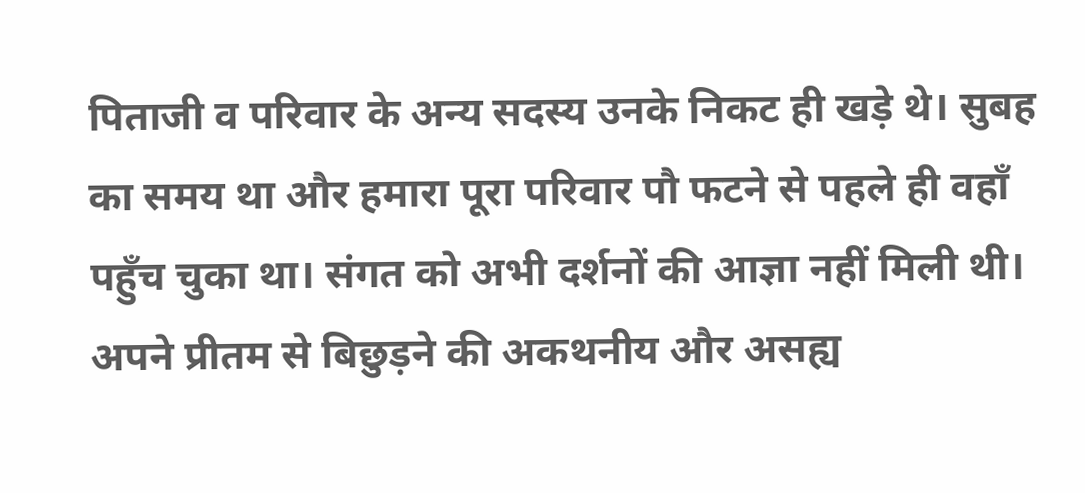पिताजी व परिवार के अन्य सदस्य उनके निकट ही खड़े थे। सुबह का समय था और हमारा पूरा परिवार पौ फटने से पहले ही वहाँ पहुँच चुका था। संगत को अभी दर्शनों की आज्ञा नहीं मिली थी। अपने प्रीतम से बिछुड़ने की अकथनीय और असह्य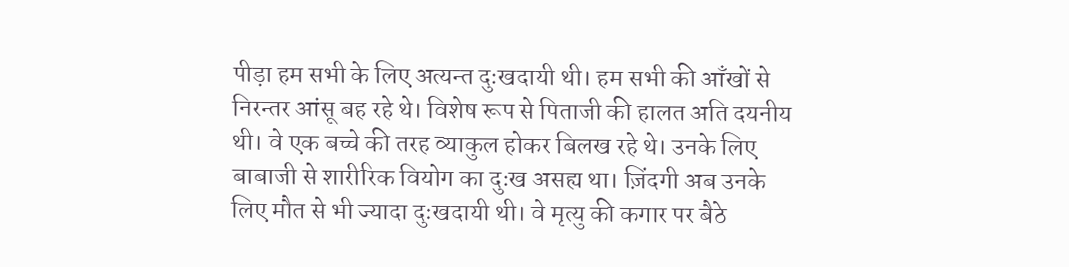पीड़ा हम सभी के लिए अत्यन्त दुःखदायी थी। हम सभी की आँखों से निरन्तर आंसू बह रहे थे। विशेष रूप से पिताजी की हालत अति दयनीय थी। वे एक बच्चे की तरह व्याकुल होकर बिलख रहे थे। उनके लिए बाबाजी से शारीरिक वियोग का दुःख असह्य था। ज़िंदगी अब उनके लिए मौत से भी ज्यादा दुःखदायी थी। वे मृत्यु की कगार पर बैठे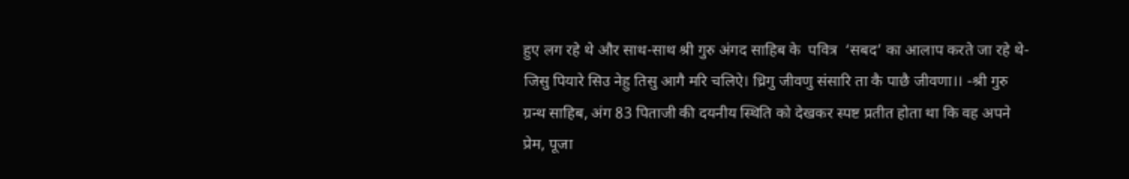हुए लग रहे थे और साथ-साथ श्री गुरु अंगद साहिब के  पवित्र  ‘सबद’ का आलाप करते जा रहे थे- जिसु पियारे सिउ नेहु तिसु आगै मरि चलिऐ। ध्रिगु जीवणु संसारि ता कै पाछै जीवणा।। -श्री गुरु ग्रन्थ साहिब, अंग 83 पिताजी की दयनीय स्थिति को देखकर स्पष्ट प्रतीत होता था कि वह अपने प्रेम, पूजा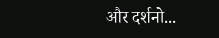और दर्शनो...